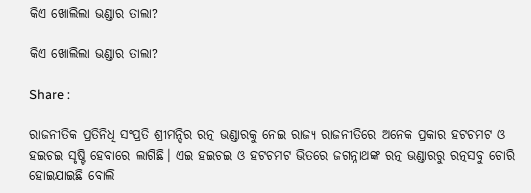କିଏ ଖୋଲିଲା ଭଣ୍ଡାର ତାଲା?

କିଏ ଖୋଲିଲା ଭଣ୍ଡାର ତାଲା?

Share :

ରାଜନୀତିକ ପ୍ରତିନିଧି ସଂପ୍ରତି ଶ୍ରୀମନ୍ଦିର ରତ୍ନ ଭଣ୍ଡାରକୁ ନେଇ ରାଜ୍ୟ ରାଜନୀତିରେ ଅନେକ ପ୍ରକାର ହଟଚମଟ ଓ ହଇଚଇ ସୃଷ୍ଟି ହେବାରେ ଲାଗିଛି। ଏଇ ହଇଚଇ ଓ ହଟଚମଟ ଭିତରେ ଜଗନ୍ନାଥଙ୍କ ରତ୍ନ ଭଣ୍ଡାରରୁ ରତ୍ନସବୁ ଚୋରି ହୋଇଯାଇଛି ବୋଲି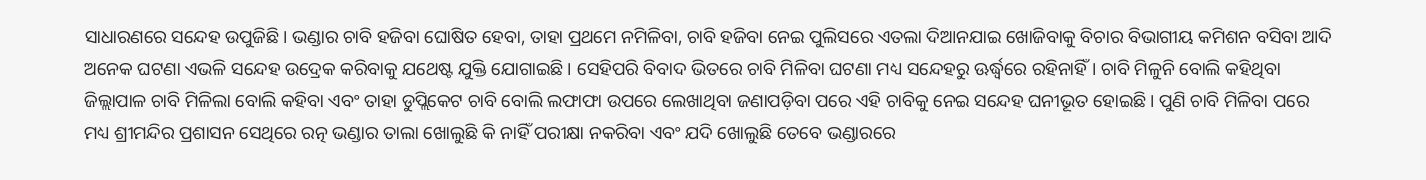ସାଧାରଣରେ ସନ୍ଦେହ ଉପୁଜିଛି। ଭଣ୍ଡାର ଚାବି ହଜିବା ଘୋଷିତ ହେବା, ତାହା ପ୍ରଥମେ ନମିଳିବା, ଚାବି ହଜିବା ନେଇ ପୁଲିସରେ ଏତଲା ଦିଆନଯାଇ ଖୋଜିବାକୁ ବିଚାର ବିଭାଗୀୟ କମିଶନ ବସିବା ଆଦି ଅନେକ ଘଟଣା ଏଭଳି ସନ୍ଦେହ ଉଦ୍ରେକ କରିବାକୁ ଯଥେଷ୍ଟ ଯୁକ୍ତି ଯୋଗାଇଛି। ସେହିପରି ବିବାଦ ଭିତରେ ଚାବି ମିଳିବା ଘଟଣା ମଧ୍ୟ ସନ୍ଦେହରୁ ଊର୍ଦ୍ଧ୍ବରେ ରହିନାହିଁ। ଚାବି ମିଳୁନି ବୋଲି କହିଥିବା ଜିଲ୍ଲାପାଳ ଚାବି ମିଳିଲା ବୋଲି କହିବା ଏବଂ ତାହା ଡୁପ୍ଲିକେଟ ଚାବି ବୋଲି ଲଫାଫା ଉପରେ ଲେଖାଥିବା ଜଣାପଡ଼ିବା ପରେ ଏହି ଚାବିକୁ ନେଇ ସନ୍ଦେହ ଘନୀଭୂତ ହୋଇଛି। ପୁଣି ଚାବି ମିଳିବା ପରେ ମଧ୍ୟ ଶ୍ରୀମନ୍ଦିର ପ୍ରଶାସନ ସେଥିରେ ରତ୍ନ ଭଣ୍ଡାର ତାଲା ଖୋଲୁଛି କି ନାହିଁ ପରୀକ୍ଷା ନକରିବା ଏବଂ ଯଦି ଖୋଲୁଛି ତେବେ ଭଣ୍ଡାରରେ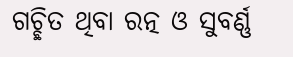ଗଚ୍ଛିତ ଥିବା ରତ୍ନ ଓ ସୁବର୍ଣ୍ଣ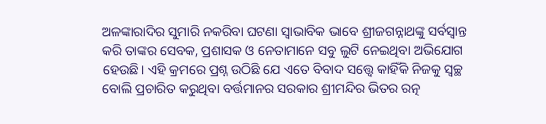ଅଳଙ୍କାରାଦିର ସୁମାରି ନକରିବା ଘଟଣା ସ୍ବାଭାବିକ ଭାବେ ଶ୍ରୀଜଗନ୍ନାଥଙ୍କୁ ସର୍ବସ୍ବାନ୍ତ କରି ତାଙ୍କର ସେବକ, ପ୍ରଶାସକ ଓ ନେତାମାନେ ସବୁ ଲୁଟି ନେଇଥିବା ଅଭିଯୋଗ ହେଉଛି। ଏହି କ୍ରମରେ ପ୍ରଶ୍ନ ଉଠିଛି ଯେ ଏତେ ବିବାଦ ସତ୍ତ୍ବେ କାହିଁକି ନିଜକୁ ସ୍ବଚ୍ଛ ବୋଲି ପ୍ରଚାରିତ କରୁଥିବା ବର୍ତ୍ତମାନର ସରକାର ଶ୍ରୀମନ୍ଦିର ଭିତର ରତ୍ନ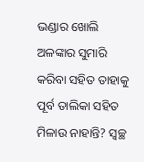ଭଣ୍ଡାର ଖୋଲି ଅଳଙ୍କାର ସୁମାରି କରିବା ସହିତ ତାହାକୁ ପୂର୍ବ ତାଲିକା ସହିତ ମିଳାଉ ନାହାନ୍ତି? ସ୍ବଚ୍ଛ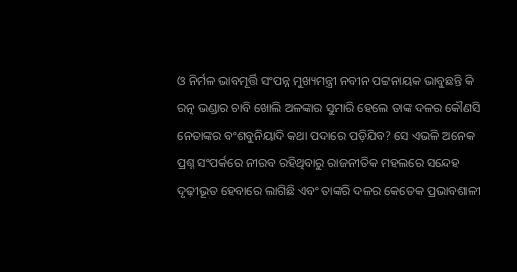ଓ ନିର୍ମଳ ଭାବମୂର୍ତ୍ତି ସଂପନ୍ନ ମୁଖ୍ୟମନ୍ତ୍ରୀ ନବୀନ ପଟ୍ଟନାୟକ ଭାବୁଛନ୍ତି କି ରତ୍ନ ଭଣ୍ଡାର ଚାବି ଖୋଲି ଅଳଙ୍କାର ସୁମାରି ହେଲେ ତାଙ୍କ ଦଳର କୌଣସି ନେତାଙ୍କର ବଂଶବୁନିୟାଦି କଥା ପଦାରେ ପଡ଼ିଯିବ? ସେ ଏଭଳି ଅନେକ ପ୍ରଶ୍ନ ସଂପର୍କରେ ନୀରବ ରହିଥିବାରୁ ରାଜନୀତିକ ମହଲରେ ସନ୍ଦେହ ଦୃଢ଼ୀଭୂତ ହେବାରେ ଲାଗିଛି ଏବଂ ତାଙ୍କରି ଦଳର କେତେକ ପ୍ରଭାବଶାଳୀ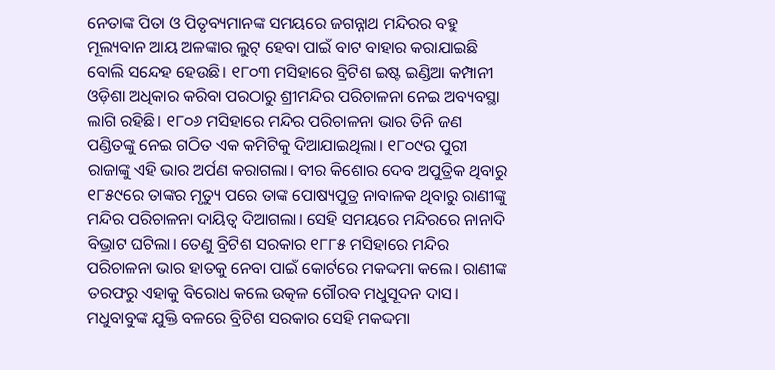ନେତାଙ୍କ ପିତା ଓ ପିତୃବ୍ୟମାନଙ୍କ ସମୟରେ ଜଗନ୍ନାଥ ମନ୍ଦିରର ବହୁ ମୂଲ୍ୟବାନ ଆୟ ଅଳଙ୍କାର ଲୁଟ୍ ହେବା ପାଇଁ ବାଟ ବାହାର କରାଯାଇଛି ବୋଲି ସନ୍ଦେହ ହେଉଛି। ୧୮୦୩ ମସିହାରେ ବ୍ରିଟିଶ ଇଷ୍ଟ ଇଣ୍ଡିଆ କମ୍ପାନୀ ଓଡ଼ିଶା ଅଧିକାର କରିବା ପରଠାରୁ ଶ୍ରୀମନ୍ଦିର ପରିଚାଳନା ନେଇ ଅବ୍ୟବସ୍ଥା ଲାଗି ରହିଛି। ୧୮୦୬ ମସିହାରେ ମନ୍ଦିର ପରିଚାଳନା ଭାର ତିନି ଜଣ ପଣ୍ଡିତଙ୍କୁ ନେଇ ଗଠିତ ଏକ କମିଟିକୁ ଦିଆଯାଇଥିଲା। ୧୮୦୯ର ପୁରୀ ରାଜାଙ୍କୁ ଏହି ଭାର ଅର୍ପଣ କରାଗଲା। ବୀର କିଶୋର ଦେବ ଅପୁତ୍ରିକ ଥିବାରୁ ୧୮୫୯ରେ ତାଙ୍କର ମୃତ୍ୟୁ ପରେ ତାଙ୍କ ପୋଷ୍ୟପୁତ୍ର ନାବାଳକ ଥିବାରୁ ରାଣୀଙ୍କୁ ମନ୍ଦିର ପରିଚାଳନା ଦାୟିତ୍ବ ଦିଆଗଲା। ସେହି ସମୟରେ ମନ୍ଦିରରେ ନାନାଦି ବିଭ୍ରାଟ ଘଟିଲା। ତେଣୁ ବ୍ରିଟିଶ ସରକାର ୧୮୮୫ ମସିହାରେ ମନ୍ଦିର ପରିଚାଳନା ଭାର ହାତକୁ ନେବା ପାଇଁ କୋର୍ଟରେ ମକଦ୍ଦମା କଲେ। ରାଣୀଙ୍କ ତରଫରୁ ଏହାକୁ ବିରୋଧ କଲେ ଉତ୍କଳ ଗୌରବ ମଧୁସୂଦନ ଦାସ। ମଧୁବାବୁଙ୍କ ଯୁକ୍ତି ବଳରେ ବ୍ରିଟିଶ ସରକାର ସେହି ମକଦ୍ଦମା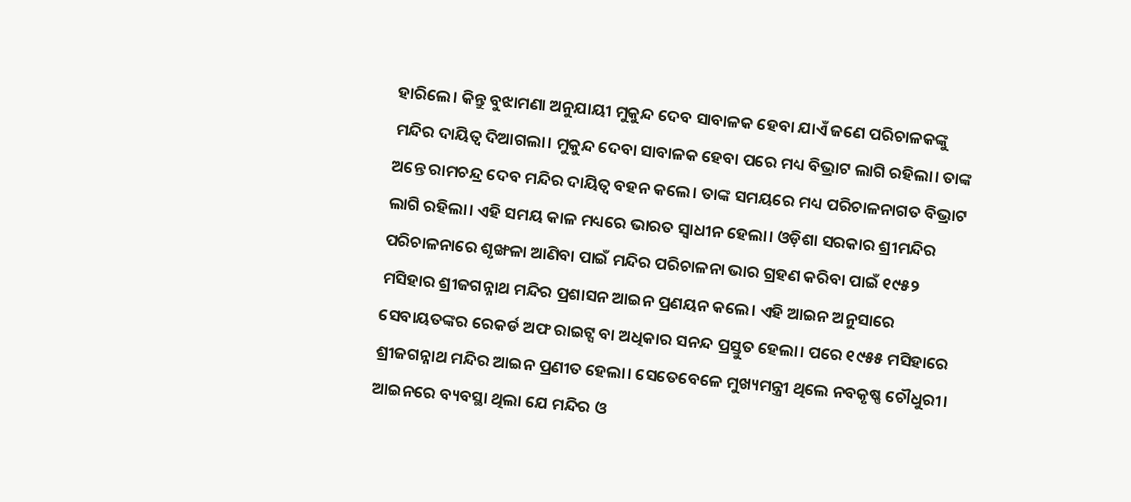ହାରିଲେ। କିନ୍ତୁ ବୁଝାମଣା ଅନୁଯାୟୀ ମୁକୁନ୍ଦ ଦେବ ସାବାଳକ ହେବା ଯାଏଁ ଜଣେ ପରିଚାଳକଙ୍କୁ ମନ୍ଦିର ଦାୟିତ୍ବ ଦିଆଗଲା। ମୁକୁନ୍ଦ ଦେବା ସାବାଳକ ହେବା ପରେ ମଧ୍ୟ ବିଭ୍ରାଟ ଲାଗି ରହିଲା। ତାଙ୍କ ଅନ୍ତେ ରାମଚନ୍ଦ୍ର ଦେବ ମନ୍ଦିର ଦାୟିତ୍ବ ବହନ କଲେ। ତାଙ୍କ ସମୟରେ ମଧ୍ୟ ପରିଚାଳନାଗତ ବିଭ୍ରାଟ ଲାଗି ରହିଲା। ଏହି ସମୟ କାଳ ମଧ୍ୟରେ ଭାରତ ସ୍ବାଧୀନ ହେଲା। ଓଡ଼ିଶା ସରକାର ଶ୍ରୀମନ୍ଦିର ପରିଚାଳନାରେ ଶୃଙ୍ଖଳା ଆଣିବା ପାଇଁ ମନ୍ଦିର ପରିଚାଳନା ଭାର ଗ୍ରହଣ କରିବା ପାଇଁ ୧୯୫୨ ମସିହାର ଶ୍ରୀଜଗନ୍ନାଥ ମନ୍ଦିର ପ୍ରଶାସନ ଆଇନ ପ୍ରଣୟନ କଲେ। ଏହି ଆଇନ ଅନୁସାରେ ସେବାୟତଙ୍କର ରେକର୍ଡ ଅଫ ରାଇଟ୍ସ ବା ଅଧିକାର ସନନ୍ଦ ପ୍ରସ୍ତୁତ ହେଲା। ପରେ ୧୯୫୫ ମସିହାରେ ଶ୍ରୀଜଗନ୍ନାଥ ମନ୍ଦିର ଆଇନ ପ୍ରଣୀତ ହେଲା। ସେତେବେଳେ ମୁଖ୍ୟମନ୍ତ୍ରୀ ଥିଲେ ନବକୃଷ୍ଣ ଚୌଧୁରୀ। ଆଇନରେ ବ୍ୟବସ୍ଥା ଥିଲା ଯେ ମନ୍ଦିର ଓ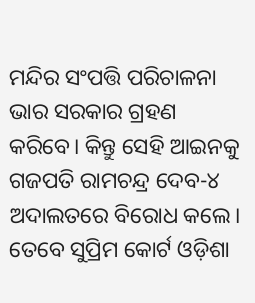ମନ୍ଦିର ସଂପତ୍ତି ପରିଚାଳନା ଭାର ସରକାର ଗ୍ରହଣ କରିବେ। କିନ୍ତୁ ସେହି ଆଇନକୁ ଗଜପତି ରାମଚନ୍ଦ୍ର ଦେବ-୪ ଅଦାଲତରେ ବିରୋଧ କଲେ। ତେବେ ସୁପ୍ରିମ କୋର୍ଟ ଓଡ଼ିଶା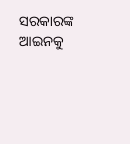ସରକାରଙ୍କ ଆଇନକୁ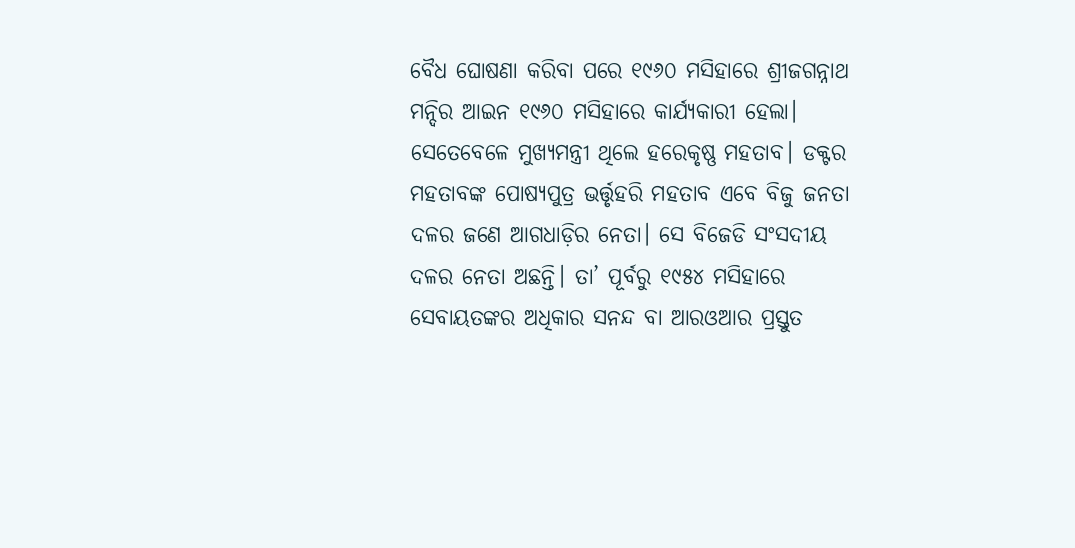ବୈଧ ଘୋଷଣା କରିବା ପରେ ୧୯୬୦ ମସିହାରେ ଶ୍ରୀଜଗନ୍ନାଥ ମନ୍ଦିର ଆଇନ ୧୯୬୦ ମସିହାରେ କାର୍ଯ୍ୟକାରୀ ହେଲା। ସେତେବେଳେ ମୁଖ୍ୟମନ୍ତ୍ରୀ ଥିଲେ ହରେକୃଷ୍ଣ ମହତାବ। ଡକ୍ଟର ମହତାବଙ୍କ ପୋଷ୍ୟପୁତ୍ର ଭର୍ତ୍ତୃହରି ମହତାବ ଏବେ ବିଜୁ ଜନତା ଦଳର ଜଣେ ଆଗଧାଡ଼ିର ନେତା। ସେ ବିଜେଡି ସଂସଦୀୟ ଦଳର ନେତା ଅଛନ୍ତି। ତା’ ପୂର୍ବରୁ ୧୯୫୪ ମସିହାରେ ସେବାୟତଙ୍କର ଅଧିକାର ସନନ୍ଦ ବା ଆରଓଆର ପ୍ରସ୍ତୁତ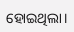ହୋଇଥିଲା।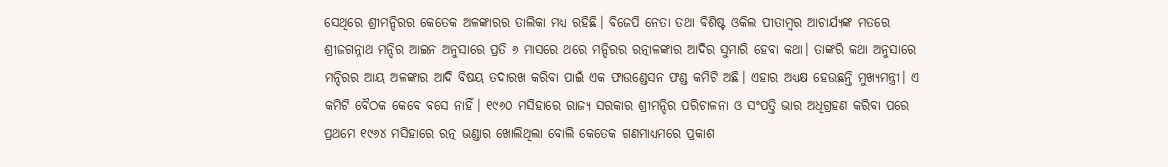ସେଥିରେ ଶ୍ରୀମନ୍ଦିରର କେତେକ ଅଳଙ୍କାରର ତାଲିକା ମଧ୍ୟ ରହିଛି। ବିଜେପି ନେତା ତଥା ବିଶିଷ୍ଟ ଓକିଲ ପୀତାମ୍ବର ଆଚାର୍ଯ୍ୟଙ୍କ ମତରେ ଶ୍ରୀଜଗନ୍ନାଥ ମନ୍ଦିର ଆଇନ ଅନୁସାରେ ପ୍ରତି ୬ ମାସରେ ଥରେ ମନ୍ଦିରର ରତ୍ନାଳଙ୍କାର ଆଦିର ସୁମାରି ହେବା କଥା। ତାଙ୍କରି କଥା ଅନୁସାରେ ମନ୍ଦିରର ଆୟ ଅଳଙ୍କାର ଆଦି ବିଷୟ ତଦାରଖ କରିବା ପାଇଁ ଏକ ଫାଉଣ୍ଡେସନ ଫଣ୍ଡ କମିଟି ଅଛି। ଏହାର ଅଧ୍ୟକ୍ଷ ହେଉଛନ୍ତି ମୁଖ୍ୟମନ୍ତ୍ରୀ। ଏ କମିଟି ବୈଠକ କେବେ ବସେ ନାହିଁ। ୧୯୬୦ ମସିହାରେ ରାଜ୍ୟ ସରକାର ଶ୍ରୀମନ୍ଦିର ପରିଚାଳନା ଓ ସଂପତ୍ତି ଭାର ଅଧିଗ୍ରହଣ କରିବା ପରେ ପ୍ରଥମେ ୧୯୬୪ ମସିହାରେ ରତ୍ନ ଭଣ୍ଡାର ଖୋଲିଥିଲା ବୋଲି କେତେକ ଗଣମାଧ୍ୟମରେ ପ୍ରକାଶ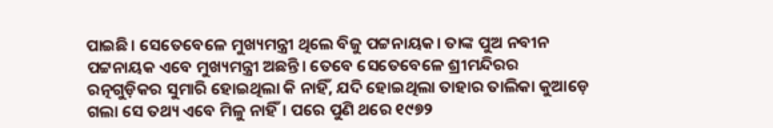ପାଇଛି। ସେତେବେଳେ ମୁଖ୍ୟମନ୍ତ୍ରୀ ଥିଲେ ବିଜୁ ପଟ୍ଟନାୟକ। ତାଙ୍କ ପୁଅ ନବୀନ ପଟ୍ଟନାୟକ ଏବେ ମୁଖ୍ୟମନ୍ତ୍ରୀ ଅଛନ୍ତି। ତେବେ ସେତେବେଳେ ଶ୍ରୀମନ୍ଦିରର ରତ୍ନଗୁଡ଼ିକର ସୁମାରି ହୋଇଥିଲା କି ନାହିଁ, ଯଦି ହୋଇଥିଲା ତାହାର ତାଲିକା କୁଆଡ଼େ ଗଲା ସେ ତଥ୍ୟ ଏବେ ମିଳୁ ନାହିଁ। ପରେ ପୁଣି ଥରେ ୧୯୭୨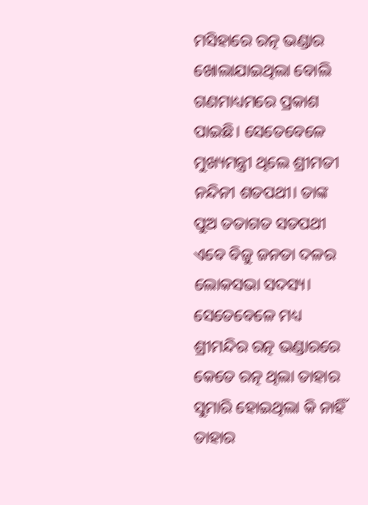ମସିହାରେ ରତ୍ନ ଭଣ୍ଡାର ଖୋଲାଯାଇଥିଲା ବୋଲି ଗଣମାଧ୍ୟମରେ ପ୍ରକାଶ ପାଇଛି। ସେତେବେଳେ ମୁଖ୍ୟମନ୍ତ୍ରୀ ଥିଲେ ଶ୍ରୀମତୀ ନନ୍ଦିନୀ ଶତପଥୀ। ତାଙ୍କ ପୁଅ ତତାଗତ ସତପଥୀ ଏବେ ବିଜୁ ଜନତା ଦଳର ଲୋକସଭା ସଦସ୍ୟ। ସେତେବେଳେ ମଧ୍ୟ ଶ୍ରୀମନ୍ଦିର ରତ୍ନ ଭଣ୍ଡାରରେ କେତେ ରତ୍ନ ଥିଲା ତାହାର ସୁମାରି ହୋଇଥିଲା କି ନାହିଁ ତାହାର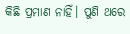କିଛି ପ୍ରମାଣ ନାହିଁ। ପୁଣି ଥରେ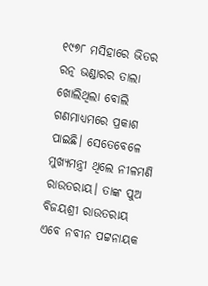୧୯୭୮ ମସିହାରେ ଭିତର ରତ୍ନ ଭଣ୍ଡାରର ତାଲା ଖୋଲିଥିଲା ବୋଲି ଗଣମାଧ୍ୟମରେ ପ୍ରକାଶ ପାଇଛି। ସେତେବେଳେ ମୁଖ୍ୟମନ୍ତ୍ରୀ ଥିଲେ ନୀଳମଣି ରାଉତରାୟ। ତାଙ୍କ ପୁଅ ବିଜୟଶ୍ରୀ ରାଉତରାୟ ଏବେ ନବୀନ ପଟ୍ଟନାୟକ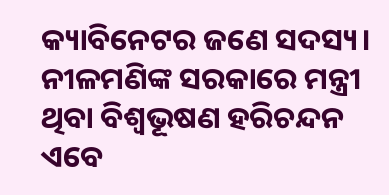କ୍ୟାବିନେଟର ଜଣେ ସଦସ୍ୟ। ନୀଳମଣିଙ୍କ ସରକାରେ ମନ୍ତ୍ରୀ ଥିବା ବିଶ୍ବଭୂଷଣ ହରିଚନ୍ଦନ ଏବେ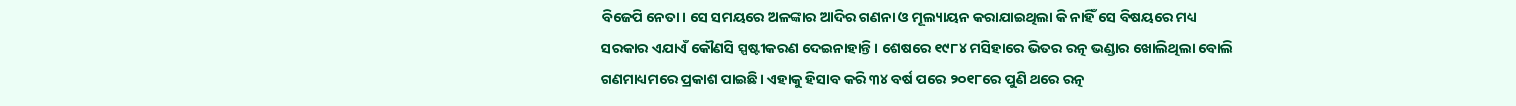ବିଜେପି ନେତା। ସେ ସମୟରେ ଅଳଙ୍କାର ଆଦିର ଗଣନା ଓ ମୂଲ୍ୟାୟନ କରାଯାଇଥିଲା କି ନାହିଁ ସେ ବିଷୟରେ ମଧ୍ୟ ସରକାର ଏଯାଏଁ କୌଣସି ସ୍ପଷ୍ଟୀକରଣ ଦେଇନାହାନ୍ତି। ଶେଷରେ ୧୯୮୪ ମସିହାରେ ଭିତର ରତ୍ନ ଭଣ୍ଡାର ଖୋଲିଥିଲା ବୋଲି ଗଣମାଧ୍ୟମରେ ପ୍ରକାଶ ପାଇଛି। ଏହାକୁ ହିସାବ କରି ୩୪ ବର୍ଷ ପରେ ୨୦୧୮ରେ ପୁଣି ଥରେ ରତ୍ନ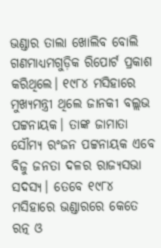ଭଣ୍ଡାର ତାଲା ଖୋଲିବ ବୋଲି ଗଣମାଧ୍ୟମଗୁଡ଼ିକ ରିପୋର୍ଟ ପ୍ରକାଶ କରିଥିଲେ। ୧୯୮୪ ମସିହାରେ ମୁଖ୍ୟମନ୍ତ୍ରୀ ଥିଲେ ଜାନକୀ ବଲ୍ଲଭ ପଟ୍ଟନାୟକ। ତାଙ୍କ ଜାମାତା ସୌମ୍ୟ ରଂଜନ ପଟ୍ଟନାୟକ ଏବେ ବିଜୁ ଜନତା ଦଳର ରାଜ୍ୟସଭା ସଦସ୍ୟ। ତେବେ ୧୯୮୪ ମସିହାରେ ଭଣ୍ଡାରରେ କେତେ ରତ୍ନ ଓ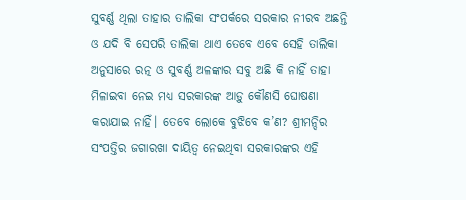ସୁବର୍ଣ୍ଣ ଥିଲା ତାହାର ତାଲିକା ସଂପର୍କରେ ସରକାର ନୀରବ ଅଛନ୍ତି ଓ ଯଦି ବି ସେପରି ତାଲିକା ଥାଏ ତେବେ ଏବେ ସେହି ତାଲିକା ଅନୁସାରେ ରତ୍ନ ଓ ସୁବର୍ଣ୍ଣ ଅଳଙ୍କାର ସବୁ ଅଛି କି ନାହିଁ ତାହା ମିଳାଇବା ନେଇ ମଧ୍ୟ ସରକାରଙ୍କ ଆଡ଼ୁ କୌଣସି ଘୋଷଣା କରାଯାଇ ନାହିଁ। ତେବେ ଲୋକେ ବୁଝିବେ କ’ଣ? ଶ୍ରୀମନ୍ଦିର ସଂପତ୍ତିର ଜଗାରଖା ଦାୟିତ୍ବ ନେଇଥିବା ସରକାରଙ୍କର ଏହି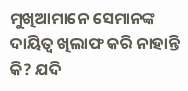ମୁଖିଆମାନେ ସେମାନଙ୍କ ଦାୟିତ୍ବ ଖିଲାଫ କରି ନାହାନ୍ତି କି? ଯଦି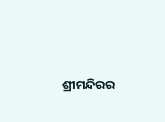ଶ୍ରୀମନ୍ଦିରର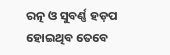ରତ୍ନ ଓ ସୁବର୍ଣ୍ଣ ହଡ଼ପ ହୋଇଥିବ ତେବେ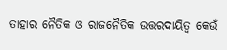ତାହାର ନୈତିକ ଓ ରାଜନୈତିକ ଉତ୍ତରଦାୟିତ୍ବ କେଉଁ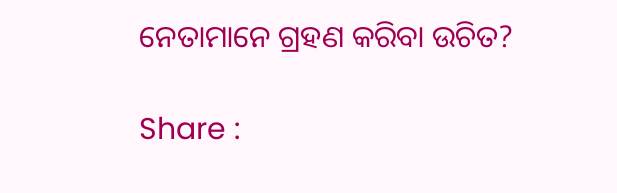ନେତାମାନେ ଗ୍ରହଣ କରିବା ଉଚିତ?

Share :